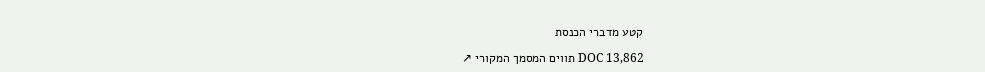קטע מדברי הכנסת

DOC 13,862 תווים המסמך המקורי ↗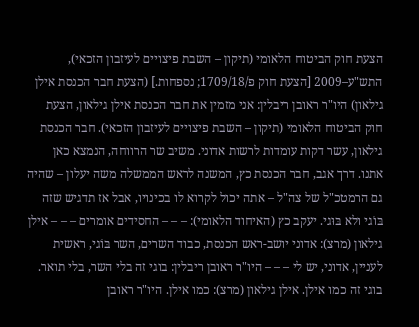הצעת חוק הביטוח הלאומי (תיקון – השבת פיצויים לעיזבון הזכאי), התש"ע–2009 [הצעת חוק פ/1709/18; נספחות.] (הצעת חבר הכנסת אילן גילאון) היו"ר ראובן ריבלין: אני מזמין את חבר הכנסת אילן גילאון, הצעת חוק הביטוח הלאומי (תיקון – השבת פיצויים לעיזבון הזכאי). חבר הכנסת גילאון, עשר דקות עומדות לרשות אדוני. משיב שר הרווחה, הנמצא כאן אתנו. דרך אגב, חבר הכנסת כץ, המשנה לראש הממשלה משה יעלון – שהיה גם הרמטכ"ל של צה"ל – אתה יכול לקרוא לו בכינויו, אבל אז תדגיש שזה בּוֹגי ולא בּוּגי. יעקב כץ (האיחוד הלאומי): – – – החסידים אומרים – – – אילן גילאון (מרצ): אדוני יושב-ראש הכנסת, כבוד השרים, השר בּוֹגי, ראשית לעניין, אדוני, יש לי – – – היו"ר ראובן ריבלין: בוגי זה בלי השר, בלי תואר. בוגי זה כמו אילן. אילן גילאון (מרצ): כמו אילן. היו"ר ראובן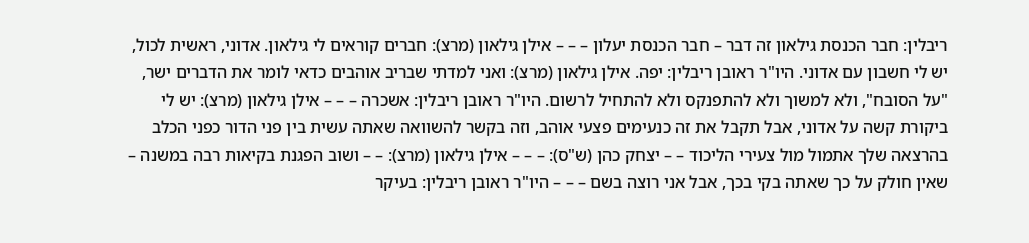ריבלין: חבר הכנסת גילאון זה דבר – חבר הכנסת יעלון – – – אילן גילאון (מרצ): חברים קוראים לי גילאון. אדוני, ראשית לכול, יש לי חשבון עם אדוני. היו"ר ראובן ריבלין: יפה. אילן גילאון (מרצ): ואני למדתי שבריב אוהבים כדאי לומר את הדברים ישר, "על הסובח", ולא למשוך ולא להתפנקס ולא להתחיל לרשום. היו"ר ראובן ריבלין: אשכרה – – – אילן גילאון (מרצ): יש לי ביקורת קשה על אדוני, אבל תקבל את זה כנעימים פצעי אוהב, וזה בקשר להשוואה שאתה עשית בין פני הדור כפני הכלב בהרצאה שלך אתמול מול צעירי הליכוד – – יצחק כהן (ש"ס): – – – אילן גילאון (מרצ): – – ושוב הפגנת בקיאות רבה במשנה – שאין חולק על כך שאתה בקי בכך, אבל אני רוצה בשם – – – היו"ר ראובן ריבלין: בעיקר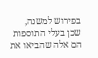בפירוש למשנה, שכן בעלי התוספות הם אלה שהביאו את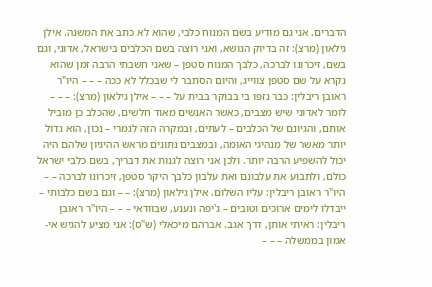הדברים. אני גם מודיע בשם המנוח כלבי, שהוא לא כתב את המשנה. אילן גילאון (מרצ): זה בדיוק הנושא, ואני רוצה בשם הכלבים בישראל, אדוני, וגם בשם, זיכרונו לברכה, כלבך המנוח סטפן – שאני חשבתי הרבה זמן שהוא נקרא על שם סטפן צווייג, והיום הסתבר לי שבכלל לא ככה – – – היו"ר ראובן ריבלין: כבר נזפו בי בבוקר בבית על – – – אילן גילאון (מרצ): – – – לומר לאדוני שיש מצבים, כאשר האנשים מאוד חלשים, שהכלב כן מוביל אותם, והגיונם של הכלבים – לעתים, ובמקרה הזה לגמרי – נכון, הוא גדול יותר מאשר של מנהיגי האומה, ובמצבים נתונים מראש ההיגיון שלהם היה יכול להשפיע הרבה יותר. ולכן אני רוצה לגנות את דבריך, בשם כלבי ישראל כולם, ולתבוע את עלבונם ואת עלבון כלבך היקר סטפן, זיכרונו לברכה – – היו"ר ראובן ריבלין: עליו השלום. אילן גילאון (מרצ): – – וגם בשם כלבותי – ייבדלו לימים ארוכים וטובים – ג'יפה ונענע, שבוודאי – – – היו"ר ראובן ריבלין: ראיתי אותן, דרך אגב. אברהם מיכאלי (ש"ס): אני מציע להגיש אי-אמון בממשלה – – –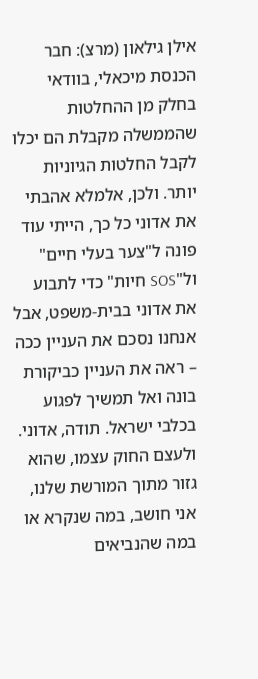אילן גילאון (מרצ): חבר הכנסת מיכאלי, בוודאי בחלק מן ההחלטות שהממשלה מקבלת הם יכלו לקבל החלטות הגיוניות יותר. ולכן, אלמלא אהבתי את אדוני כל כך, הייתי עוד פונה ל"צער בעלי חיים" ול"SOS חיות" כדי לתבוע את אדוני בבית-משפט, אבל אנחנו נסכם את העניין ככה – ראה את העניין כביקורת בונה ואל תמשיך לפגוע בכלבי ישראל. תודה, אדוני. ולעצם החוק עצמו, שהוא גזור מתוך המורשת שלנו, אני חושב, במה שנקרא או במה שהנביאים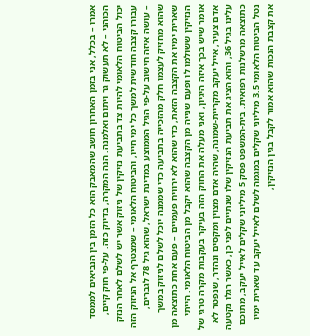אמרו – בכלל, אני בזמן האחרון חושב שהמאבק הוא כל הזמן בין הנביאים לממסד הכוהני – לא תעשוק גר ויתום ואלמנה. הנה המקרה, בדיוק כזה. על-פי חוק קיים, יכול הביטוח הלאומי להיות צד בתביעת נזיקין של ניזוק אשר יש לשלם לאחר הנזק עבורו קצבה חודשית למשך כל ימי חייו, והביטוח הלאומי – שמצטרף אל הניזוק הזה – עושה איזה חישוב על-פי הגיל הממוצע במדינת ישראל, שהוא גיל 78 לגברים, שהוא מחזיק לעצמו חלק מהזכייה בתביעה כדי שממנה יוכל לשלם לניזוק במשך שארית ימיו את הקצבה הזאת, כדי שהוא לא ירוויח פעמיים – פעם אחת כתוצאה מן הנזיקין ששולמו לו ופעם שנייה מן הקצבה שהוא יקבל מן הביטוח הלאומי. הייתי אומר שיש בכך איזה היגיון, ואני מעלה את החוק הזה בעיקר בעקבות מקרה טרגי של אדם צעיר, אייל יעקב מקריית-שמונה, שהיה אדם מצוין ומקסים ונהדר, שנפטר לא עלינו בגיל 36, והוא הציג את תביעת הנזיקין שלו שנתיים לפני כן, כאשר רגלו נקטעה כתוצאה מרשלנות רפואית. בית-המשפט פסק 5 מיליוני שקלים לאייל יעקב, מתוכם נטל הביטוח הלאומי 3.5 מיליוני שקלים במגמה לשלם לאייל יעקב עד שארית ימיו את קצבת הנכות שהוא אמור לקבל בגין הנזיקין,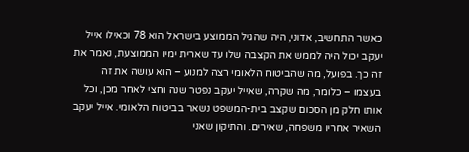כאשר התחשיב, אדוני, היה שהגיל הממוצע בישראל הוא 78 וכאילו אייל יעקב יכול היה לממש את הקצבה שלו עד שארית ימיו הממוצעת, נאמר את זה כך. בפועל, מה שהביטוח הלאומי רצה למנוע – הוא עושה את זה בעצמו – כלומר, מה שקרה, שאייל יעקב נפטר שנה וחצי לאחר מכן, וכל אותו חלק מן הסכום שקצב בית-המשפט נשאר בביטוח הלאומי. אייל יעקב השאיר אחריו משפחה, שאירים. והתיקון שאני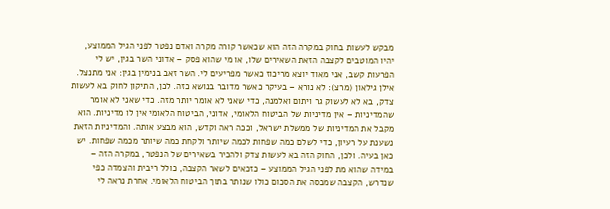מבקש לעשות בחוק במקרה הזה הוא שכאשר קורה מקרה ואדם נפטר לפני הגיל הממוצע, יהיו המוטבים לקצבה הזאת השאירים שלו, או מי שהוא פסק – אדוני השר בגין, יש לי הפרעות קשב, אני מאוד יוצא מריכוז כאשר מפריעים לי. השר זאב בנימין בגין: אני מתנצל. אילן גילאון (מרצ): לא נורא – בעיקר כאשר מדובר בנושא כזה. לכן, התיקון לחוק בא לעשות צדק, בא לא לעשוק גר ויתום ואלמנה, כדי שאני לא אומר יותר מזה. כדי שאני לא אומר שהמדיניות – אין מדיניות של הביטוח הלאומי, אדוני, הביטוח הלאומי אין לו מדיניות. הוא מקבל את המדיניות של ממשלת ישראל, וככה ראה וקדש, הוא מבצע אותה. והמדיניות הזאת נשענת על רעיון, כדי לשלם כמה שפחות לכמה שיותר ולקחת כמה שיותר מכמה שפחות. יש כאן בעיה. ולכן, החוק הזה בא לעשות צדק ולהכיר בשאירים של הנפטר, במקרה הזה – במידה שהוא מת לפני הגיל הממוצע – כזכאים לשאר הקצבה, כולל ריבית והצמדה כפי שנדרש, הקצבה שמכסה את הסכום כולו שנותר בתוך הביטוח הלאומי. אחרת נראה לי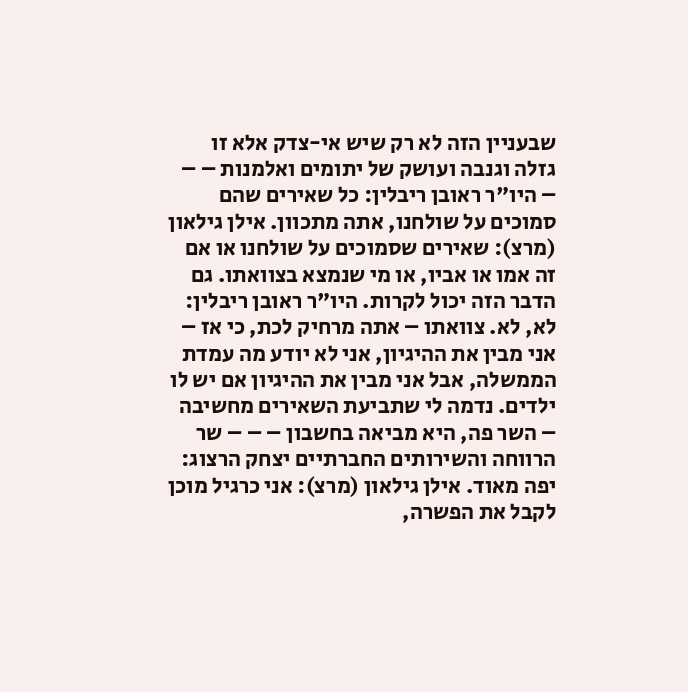שבעניין הזה לא רק שיש אי-צדק אלא זו גזלה וגנבה ועושק של יתומים ואלמנות – – – היו"ר ראובן ריבלין: כל שאירים שהם סמוכים על שולחנו, אתה מתכוון. אילן גילאון (מרצ): שאירים שסמוכים על שולחנו או אם זה אמו או אביו, או מי שנמצא בצוואתו. גם הדבר הזה יכול לקרות. היו"ר ראובן ריבלין: לא, לא. צוואתו – אתה מרחיק לכת, כי אז – אני מבין את ההיגיון, אני לא יודע מה עמדת הממשלה, אבל אני מבין את ההיגיון אם יש לו ילדים. נדמה לי שתביעת השאירים מחשיבה – השר פה, היא מביאה בחשבון – – – שר הרווחה והשירותים החברתיים יצחק הרצוג: יפה מאוד. אילן גילאון (מרצ): אני כרגיל מוכן לקבל את הפשרה,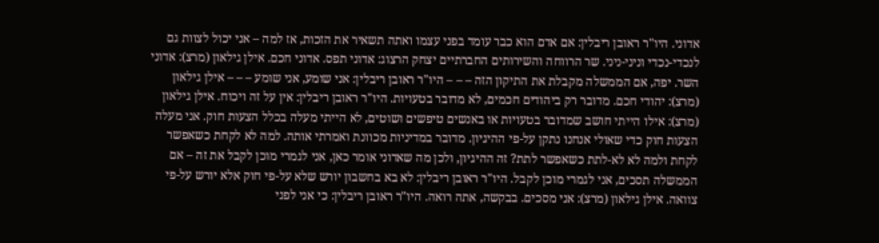אדוני. היו"ר ראובן ריבלין: אם אדם הוא כבר עומד בפני עצמו ואתה תשאיר את הזכות, אז למה – אני יכול לצוות גם לנכדי-נכדי וניני-ניני. שר הרווחה והשירותים החברתיים יצחק הרצוג: אדוני תפס. אדוני חכם. אילן גילאון (מרצ): אדוני השר. יפה, אם הממשלה מקבלת את התיקון הזה – – – היו"ר ראובן ריבלין: אני שומע, אני שומע – – – אילן גילאון (מרצ): יהודי חכם. מדובר רק ביהודים חכמים, לא מדובר בטעויות. היו"ר ראובן ריבלין: אין על זה ויכוח. אילן גילאון (מרצ): אילו הייתי חושב שמדובר בטעויות או באנשים טיפשים ושוטים, לא הייתי מעלה בכלל הצעות חוק. אני מעלה הצעות חוק כדי שאולי אנחנו נתקן על-פי ההיגיון. מדובר במדיניות מכוונת ואמרתי אותה. למה לא לקחת כשאפשר לקחת ולמה לא לא-לתת כשאפשר לתת? זה ההיגיון, ולכן מה שאדוני אומר כאן, אני לגמרי מוכן לקבל את זה – אם הממשלה תסכים, אני לגמרי מוכן לקבל. היו"ר ראובן ריבלין: לא בא בחשבון יורש שלא על-פי חוק אלא יורש על-פי צוואה. אילן גילאון (מרצ): אני מסכים. בבקשה, אתה רואה. היו"ר ראובן ריבלין: כי אני לפני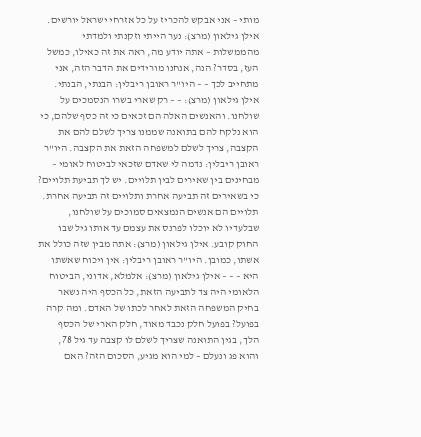מותי – אני אבקש להכריז על כל אזרחי ישראל יורשים. אילן גילאון (מרצ): נער הייתי וזקנתי ולמדתי מהממשלות – אתה יודע מה, ראה את זה כאילו, כמשל העז, בסדר? הנה, אנחנו מורידים את הדבר הזה, אני מתחייב לכך – – היו"ר ראובן ריבלין: הבנתי, הבנתי. אילן גילאון (מרצ): – – רק שארי בשרו הנסמכים על שולחנו. והאנשים האלה הם זכאים כי זה כסף שלהם, כי הוא נלקח להם בתואנה שממנו צריך לשלם להם את הקצבה, צריך לשלם למשפחה הזאת את הקצבה. היו"ר ראובן ריבלין: נדמה לי שאדם שזכאי לביטוח לאומי – מבחינים בין שאירים לבין תלויים. יש לך תביעת תלויים? כי בשאירים זה תביעה אחרת ותלויים זה תביעה אחרת. תלויים הם אנשים הנמצאים סמוכים על שולחנו, שבלעדיו לא יוכלו לפרנס את עצמם עד אותו גיל שבו החוק קובע. אילן גילאון (מרצ): אתה מבין שזה כולל את אשתו, כמובן. היו"ר ראובן ריבלין: אין ויכוח שאשתו היא – – – אילן גילאון (מרצ): אלמלא, אדוני, הביטוח הלאומי היה צד לתביעה הזאת, כל הכסף היה נשאר בחיק המשפחה הזאת לאחר לכתו של האדם. ומה קרה בפועל? בפועל חלק נכבד מאוד, חלק הארי של הכסף הלך, בגין התואנה שצריך לשלם לו קצבה עד גיל 78, והוא פג ונעלם – למי הוא מגיע, הסכום הזה? האם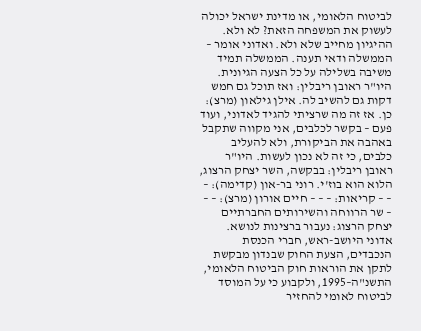לביטוח הלאומי, או מדינת ישראל יכולה לעשוק את המשפחה הזאת? לא ולא. ההיגיון מחייב שלא ולא. ואדוני אומר – הממשלה ודאי תענה. הממשלה תמיד משיבה בשלילה על כל הצעה הגיונית. היו"ר ראובן ריבלין: ואז תוכל גם חמש דקות גם להשיב לה. אילן גילאון (מרצ): כן. אז זה מה שרציתי להגיד לאדוני, ועוד פעם – בקשר לכלבים, אני מקווה שתקבל באהבה את הביקורת, ולא להעליב כלבים, כי זה לא נכון לעשות. היו"ר ראובן ריבלין: בבקשה, השר יצחק הרצוג, הלוא הוא בוז'י. רוני בר-און (קדימה): – – – קריאות: – – – חיים אורון (מרצ): – – – שר הרווחה והשירותים החברתיים יצחק הרצוג: נעבור ברצינות לנושא. אדוני היושב-ראש, חברי הכנסת הנכבדים, הצעת החוק שבנדון מבקשת לתקן את הוראות חוק הביטוח הלאומי, התשנ"ה–1995, ולקבוע כי על המוסד לביטוח לאומי להחזיר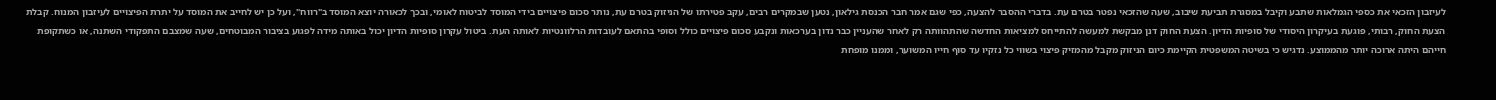לעיזבון הזכאי את כספי הגמלאות שתבע וקיבל במסגרת תביעת שיבוב, שעה שהזכאי נפטר בטרם עת. בדברי ההסבר להצעה, כפי שגם אמר חבר הכנסת גילאון, נטען שבמקרים רבים, עקב פטירתו של הניזוק בטרם עת, נותר סכום פיצויים בידי המוסד לביטוח לאומי, ובכך לכאורה יוצא המוסד ב"רווח", ועל כן יש לחייב את המוסד על יתרת הפיצויים לעיזבון המנוח. קבלת הצעת החוק, רבותי, פוגעת בעיקרון היסודי של סופיות הדיון. הצעת החוק דנן מבקשת למעשה להתייחס למציאות החדשה שהתהוותה רק לאחר שהעניין כבר נדון בערכאות ונקבע סכום פיצויים כולל וסופי בהתאם לעובדות הרלוונטיות לאותה העת. ביטול עקרון סופיות הדיון יכול באותה מידה לפגוע בציבור המבוטחים, שעה שמצבם התפקודי השתנה, או כשתקופת חייהם היתה ארוכה יותר מהממוצע. נדגיש כי בשיטה המשפטית הקיימת כיום הניזוק מקבל מהמזיק פיצוי בשווי כל נזקיו עד סוף חייו המשוער, וממנו מופחת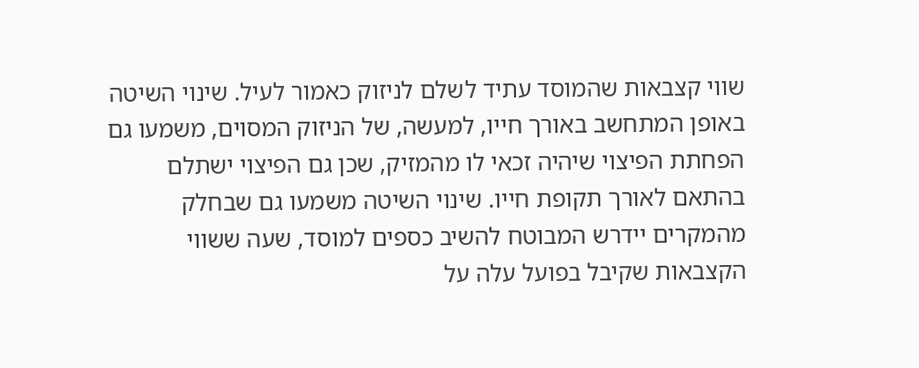שווי קצבאות שהמוסד עתיד לשלם לניזוק כאמור לעיל. שינוי השיטה באופן המתחשב באורך חייו, למעשה, של הניזוק המסוים, משמעו גם הפחתת הפיצוי שיהיה זכאי לו מהמזיק, שכן גם הפיצוי ישתלם בהתאם לאורך תקופת חייו. שינוי השיטה משמעו גם שבחלק מהמקרים יידרש המבוטח להשיב כספים למוסד, שעה ששווי הקצבאות שקיבל בפועל עלה על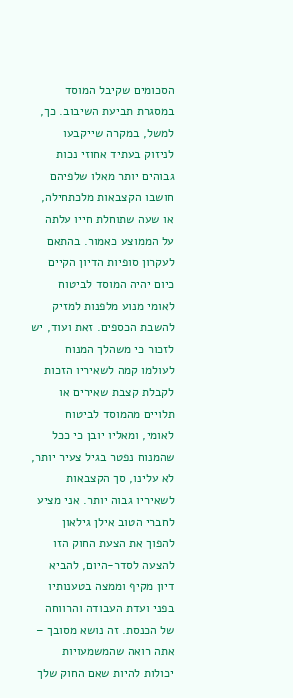הסכומים שקיבל המוסד במסגרת תביעת השיבוב. כך, למשל, במקרה שייקבעו לניזוק בעתיד אחוזי נכות גבוהים יותר מאלו שלפיהם חושבו הקצבאות מלכתחילה, או שעה שתוחלת חייו עלתה על הממוצע כאמור. בהתאם לעקרון סופיות הדיון הקיים כיום יהיה המוסד לביטוח לאומי מנוע מלפנות למזיק להשבת הכספים. זאת ועוד, יש לזכור כי משהלך המנוח לעולמו קמה לשאיריו הזכות לקבלת קצבת שאירים או תלויים מהמוסד לביטוח לאומי, ומאליו יובן כי ככל שהמנוח נפטר בגיל צעיר יותר, לא עלינו, סך הקצבאות לשאיריו גבוה יותר. אני מציע לחברי הטוב אילן גילאון להפוך את הצעת החוק הזו להצעה לסדר-היום, להביא דיון מקיף וממצה בטענותיו בפני ועדת העבודה והרווחה של הכנסת. זה נושא מסובך – אתה רואה שהמשמעויות יכולות להיות שאם החוק שלך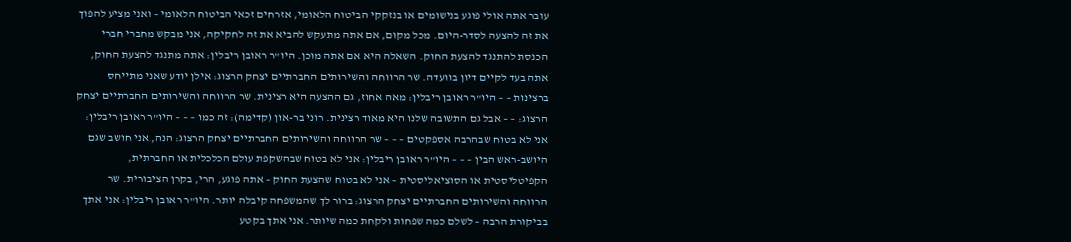עובר אתה אולי פוגע בנישומים או בנזקקי הביטוח הלאומי, אזרחים זכאי הביטוח הלאומי – ואני מציע להפוך את זה להצעה לסדר-היום. מכל מקום, אם אתה מתעקש להביא את זה לחקיקה, אני מבקש מחברי חברי הכנסת להתנגד להצעת החוק. השאלה היא אם אתה מוכן. היו"ר ראובן ריבלין: אתה מתנגד להצעת החוק, אתה בעד לקיים דיון בוועדה. שר הרווחה והשירותים החברתיים יצחק הרצוג: אילן יודע שאני מתייחס ברצינות – – היו"ר ראובן ריבלין: מאה אחוז, גם ההצעה היא רצינית. שר הרווחה והשירותים החברתיים יצחק הרצוג: – – אבל גם התשובה שלנו היא מאוד רצינית. רוני בר-און (קדימה): זה כמו – – – היו"ר ראובן ריבלין: אני לא בטוח שבהרבה אספקטים – – – שר הרווחה והשירותים החברתיים יצחק הרצוג: הנה, אני חושב שגם היושב-ראש הבין – – – היו"ר ראובן ריבלין: אני לא בטוח שבהשקפת עולם הכלכלית או החברתית, הקפיטליסטית או הסוציאליסטית – אני לא בטוח שהצעת החוק – אתה פוגע, הרי, בקרן הציבורית. שר הרווחה והשירותים החברתיים יצחק הרצוג: ברור לך שהמשפחה קיבלה יותר. היו"ר ראובן ריבלין: אני אתך בביקורת הרבה – לשלם כמה שפחות ולקחת כמה שיותר. אני אתך בקטע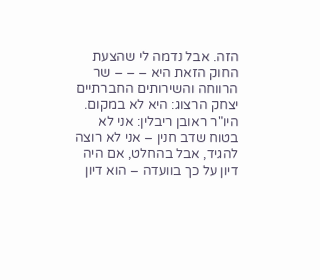הזה. אבל נדמה לי שהצעת החוק הזאת היא – – – שר הרווחה והשירותים החברתיים יצחק הרצוג: היא לא במקום. היו"ר ראובן ריבלין: אני לא בטוח שדב חנין – אני לא רוצה להגיד, אבל בהחלט, אם היה דיון על כך בוועדה – הוא דיון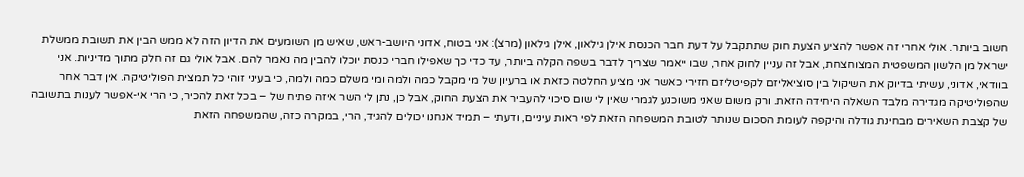חשוב ביותר. אולי אחרי זה אפשר להציע הצעת חוק שתתקבל על דעת חבר הכנסת אילן גילאון, אילן גילאון (מרצ): אני בטוח, אדוני היושב-ראש, שאיש מן השומעים את הדיון הזה לא ממש הבין את תשובת ממשלת ישראל מן הלשון המשפטית המצוחצחת, אבל זה עניין לחוק אחר, שבו ייאמר שצריך לדבר בשפה הקלה ביותר, עד כדי כך שאפילו חברי כנסת יוכלו להבין מה נאמר להם. אבל אולי גם זה חלק מתוך מדיניות. אני בוודאי, אדוני, עשיתי בדיוק את השיקול בין סוציאליזם לקפיטליזם חזירי כאשר אני מציע החלטה כזאת או ברעיון של מי מקבל כמה ולמה ומי משלם כמה ולמה, כי בעיני זוהי כל תמצית הפוליטיקה. אין דבר אחר שהפוליטיקה מגדירה מלבד השאלה היחידה הזאת. ורק משום שאני משוכנע לגמרי שאין לי שום סיכוי להעביר את הצעת החוק, אבל כן, נתן לי השר איזה פתיח של – בכל זאת להכיר, כי הרי אי-אפשר לענות בתשובה של קצבת השאירים מבחינת גודלה והיקפה לעומת הסכום שנותר לטובת המשפחה הזאת לפי ראות עיניים, ודעתי – תמיד אנחנו יכולים להגיד, הרי, במקרה כזה, שהמשפחה הזאת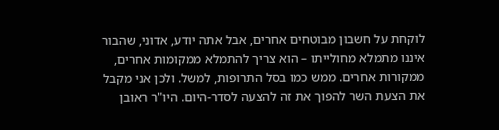לוקחת על חשבון מבוטחים אחרים, אבל אתה יודע, אדוני, שהבור איננו מתמלא מחולייתו – הוא צריך להתמלא ממקומות אחרים, ממקורות אחרים. ממש כמו בסל התרופות, למשל. ולכן אני מקבל את הצעת השר להפוך את זה להצעה לסדר-היום. היו"ר ראובן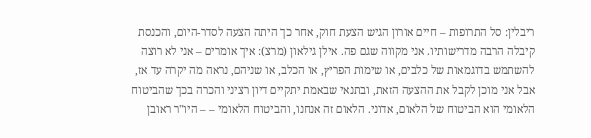ריבלין: סל התרופות – חיים אורון הגיש הצעת חוק, אחר כך היתה הצעה לסדר-היום, והכנסת קיבלה הרבה מדרישותיו. אני מקווה שגם פה. אילן גילאון (מרצ): איך אומרים – אני לא רוצה להשתמש בדוגמאות של כלבים, או שימות הפריץ, או הכלב, או שניהם, נראה מה יקרה עד אז, אבל אני מוכן לקבל את ההצעה הזאת, ובתנאי שבאמת יתקיים דיון רציני והכרה בכך שהביטוח הלאומי הוא הביטוח של הלאום, אדוני. הלאום זה אנחנו, והביטוח הלאומי – – היו"ר ראובן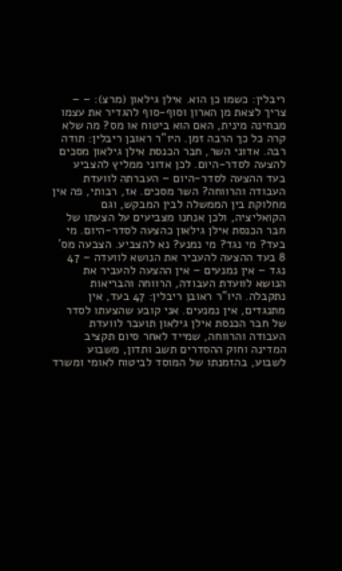ריבלין: כשמו כן הוא. אילן גילאון (מרצ): – – צריך לצאת מן הארון וסוף-סוף להגדיר את עצמו מבחינה מינית, האם הוא ביטוח או מס? מה שלא קרה כל כך הרבה זמן. היו"ר ראובן ריבלין: תודה רבה. אדוני השר, חבר הכנסת אילן גילאון מסכים להצעה לסדר-היום. לכן אדוני ממליץ להצביע בעד ההצעה לסדר-היום – העברתה לוועדת העבודה והרווחה? השר מסכים. אז, רבותי, פה אין מחלוקת בין הממשלה לבין המבקש, וגם הקואליציה, ולכן אנחנו מצביעים על הצעתו של חבר הכנסת אילן גילאון כהצעה לסדר-היום. מי בעד? מי נגד? מי נמנע? נא להצביע. הצבעה מס' 8 בעד ההצעה להעביר את הנושא לוועדה – 47 נגד – אין נמנעים – אין ההצעה להעביר את הנושא לוועדת העבודה, הרווחה והבריאות נתקבלה. היו"ר ראובן ריבלין: 47 בעד, אין מתנגדים, אין נמנעים. אני קובע שהצעתו לסדר של חבר הכנסת אילן גילאון תועבר לוועדת העבודה והרווחה, שמייד לאחר סיום תקציב המדינה וחוק ההסדרים תשב ותדון, משבוע לשבוע, בהזמנתו של המוסד לביטוח לאומי ומשרד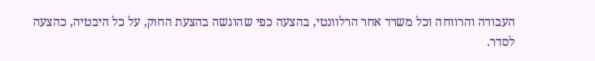העבודה והרווחה וכל משרד אחר הרלוונטי, בהצעה כפי שהוגשה בהצעת החוק, על כל היבטיה, כהצעה לסדר.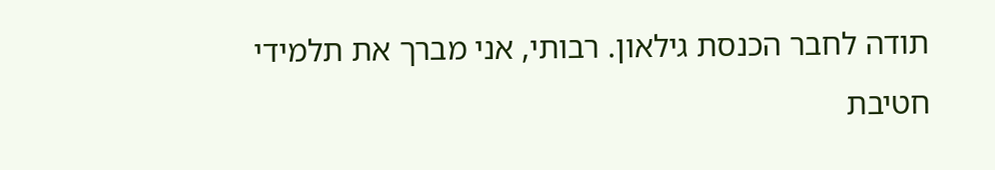תודה לחבר הכנסת גילאון. רבותי, אני מברך את תלמידי חטיבת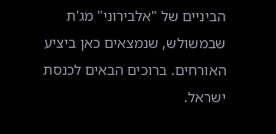הביניים של "אלבירוני" מג'ת שבמשולש, שנמצאים כאן ביציע האורחים. ברוכים הבאים לכנסת ישראל.